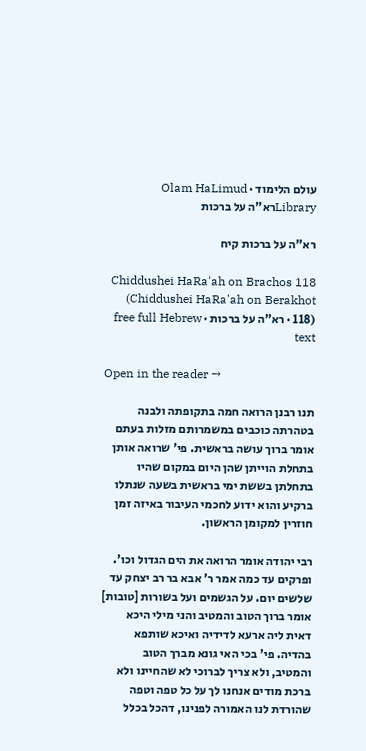עולם הלימוד · Olam HaLimud
Libraryרא"ה על ברכות

רא"ה על ברכות קיח

Chiddushei HaRa'ah on Brachos 118 (Chiddushei HaRa'ah on Berakhot 118) · רא"ה על ברכות · free full Hebrew text

Open in the reader →

תנו רבנן הרואה חמה בתקופתה ולבנה בטהרתה כוכבים במשמרותם מזלות בעתם אומר ברוך עושה בראשית. פי' שרואה אותן בתחלת הוייתן שהן היום במקום שהיו בתחלתן בששת ימי בראשית בשעה שנתלו ברקיע והוא ידוע לחכמי העיבור באיזה זמן חוזרין למקומן הראשון.

רבי יהודה אומר הרואה את הים הגדול וכו'. ופרקים עד כמה אמר ר' אבא בר רב יצחק עד שלשים יום. על הגשמים ועל בשורות [טובות] אומר ברוך הטוב והמטיב והני מילי היכא דאית ליה ארעא לדידיה ואיכא שותפא בהדיה. פי' בכי האי גונא מברך הטוב והמטיב, ולא צריך לברוכי לא שהחיינו ולא ברכת מודים אנחנו לך על כל טפה וטפה שהורדת לנו האמורה לפנינו, דהכל בכלל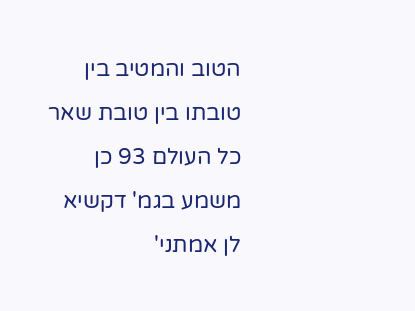הטוב והמטיב בין טובתו בין טובת שאר כל העולם 93 כן משמע בגמ' דקשיא לן אמתני'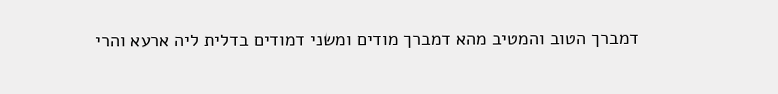דמברך הטוב והמטיב מהא דמברך מודים ומשני דמודים בדלית ליה ארעא והרי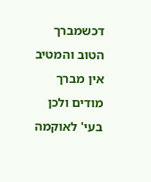דכשמברך הטוב והמטיב אין מברך מודים ולכן בעי' לאוקמה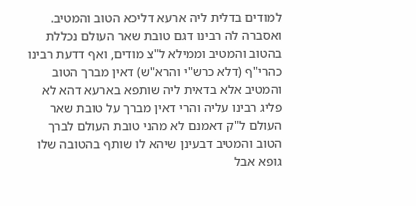למודים בדלית ליה ארעא דליכא הטוב והמטיב. ואסברה לה רבינו דגם טובת שאר העולם נכללת בהטוב והמטיב וממילא ל"צ מודים, ואף דדעת רבינו כהרי"ף (דלא כרש"י והרא"ש) דאין מברך הטוב והמטיב אלא בדאית ליה שותפא בארעא דהא לא פליג רבינו עליה והרי דאין מברך על טובת שאר העולם ל"ק דאמנם לא מהני טובת העולם לברך הטוב והמטיב דבעינן שיהא לו שותף בהטובה שלו גופא אבל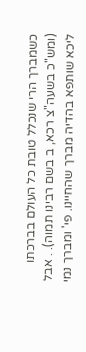כשמברך הרי שנכלל טובת כל העולם בברכתו (ומש"כ בשעה"צ רכא, ב בשם רבינו תמוה). . אבל ליכא שותפא בהדיה מברך שהחיינו. פי' ומברך נמי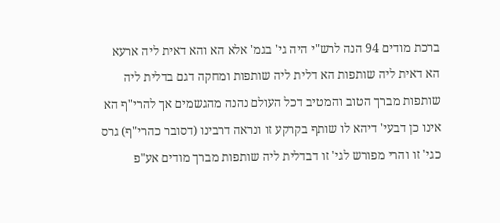ברכת מודים 94 הנה לרש"י היה גי' בגמ' אלא הא והא דאית ליה ארעא הא דאית ליה שותפות הא דלית ליה שותפות ומחקה דגם בדלית ליה שותפות מברך הטוב והמטיב דכל העולם נהנה מהגשמים אך להרי"ף הא אינו כן דבעי' דיהא לו שותף בקרקע זו ונראה דרבינו (דסובר כהרי"ף) גרס כגי' זו והרי מפורש לגי' זו דבדלית ליה שותפות מברך מודים אע"פ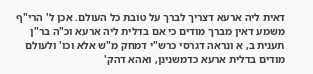דאית ליה ארעא דצריך לברך על טובת כל העולם. אכן ל' הרי"ף משמע דאין מברך מודים כי אם בדלית ליה ארעא וכ"ה בר"ן תענית ב, א ונראה דגרסי כרש"י דמחק מ"ש אלא וכו' ולעולם מודים בדלית ארעא כדמשנינן, ואהא דהק'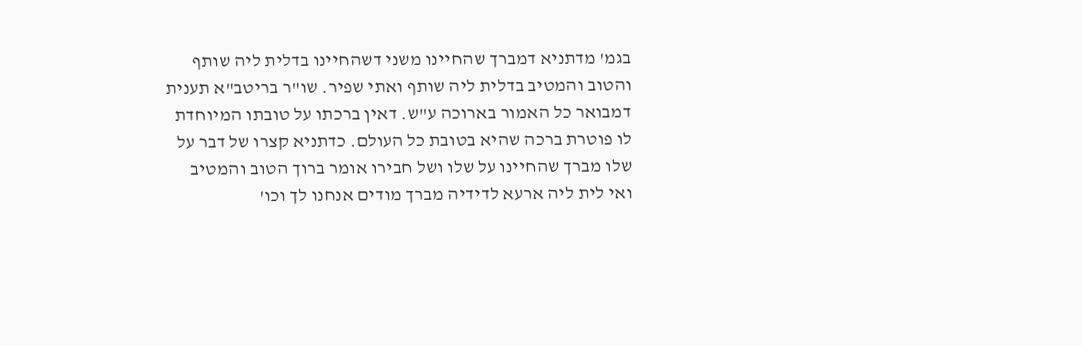בגמ' מדתניא דמברך שהחיינו משני דשהחיינו בדלית ליה שותף והטוב והמטיב בדלית ליה שותף ואתי שפיר. שו"ר בריטב"א תענית דמבואר כל האמור בארוכה ע"ש. דאין ברכתו על טובתו המיוחדת לו פוטרת ברכה שהיא בטובת כל העולם. כדתניא קצרו של דבר על שלו מברך שהחיינו על שלו ושל חבירו אומר ברוך הטוב והמטיב ואי לית ליה ארעא לדידיה מברך מודים אנחנו לך וכו'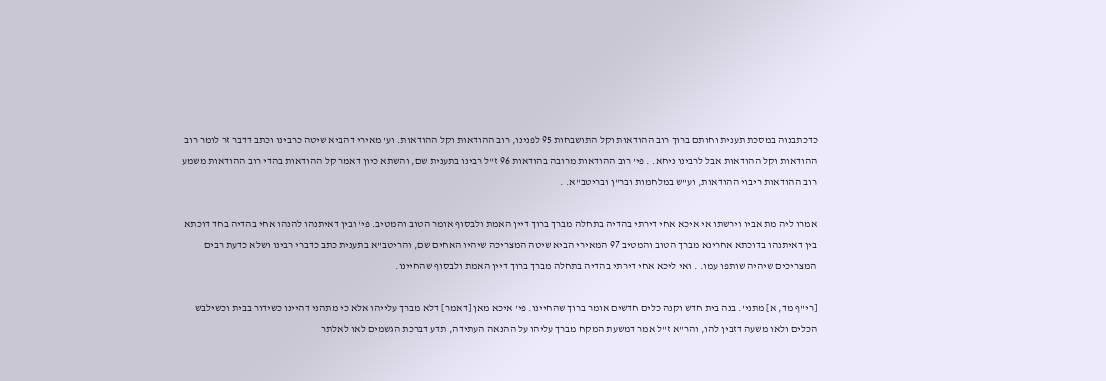כדכתבנוה במסכת תענית וחותם ברוך רוב ההודאות וקל התושבחות 95 לפנינו, רוב ההודאות וקל ההודאות. וע' מאירי דהביא שיטה כרבינו וכתב דדבר זר לומר רוב ההודאות וקל ההודאות אבל לרבינו ניחא. . פי' רוב ההודאות מרובה בהודאות 96 ז"ל רבינו בתענית שם, והשתא כיון דאמר קל ההודאות בהדי רוב ההודאות משמע רוב ההודאות ריבוי ההודאות, וע"ש במלחמות ובר"ן ובריטב"א. .

אמרו ליה מת אביו וירשתו אי איכא אחי דירתי בהדיה בתחלה מברך ברוך דיין האמת ולבסוף אומר הטוב והמטיב. פי' ובין דאיתנהו להנהו אחי בהדיה בחד דוכתא בין דאיתנהו בדוכתא אחרינא מברך הטוב והמטיב 97 המאירי הביא שיטה המצריכה שיהיו האחים שם, והריטב"א בתענית כתב כדברי רבינו ושלא כדעת רבים המצריכים שיהיה שותפו עמו. . ואי ליכא אחי דירתי בהדיה בתחלה מברך ברוך דיין האמת ולבסוף שהחיינו.

[רי"ף מד, א] מתני'. בנה בית חדש וקנה כלים חדשים אומר ברוך שהחיינו. פי' איכא מאן [דאמר] דלא מברך עלייהו אלא כי מתהני דהיינו כשידור בבית וכשילבש הכלים ולאו משעה דזבין להו, והר"א ז"ל אמר דמשעת המקח מברך עליהו על ההנאה העתידה, תדע דברכת הגשמים לאו לאלתר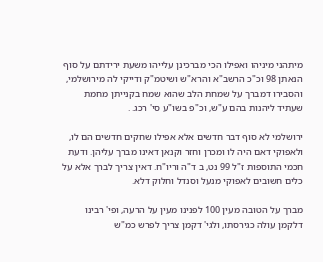מיתהני מיניהו ואפילו הכי מברכינן עלייהו משעת ירידתם על סוף הנאתן 98 וכ"כ הרשב"א והרא"ש ושיטמ"ק ודייקי לה מירושלמי, והסבירו דמברך על שמחת הלב שהוא שמח בקנייתן מחמת שעתיד ליהנות בהם ע"ש, וכ"פ בשו"ע סי' רכג. .

ירושלמי לא סוף דבר חדשים אלא אפילו שחקים חדשים הם לו, ולאפוקי דאם היה לו ומכרן וחזר וקנאן דאינו מברך עליהן. ודעת חכמי התוספות ז"ל 99 נט, ב ד"ה וריו"ח. דאין צריך לברך אלא על כלים חשובים לאפוקי מנעל וסנדל וחלוק דלא.

מברך על הטובה מעין 100 לפנינו מעין על הרעה, ופי' רבינו דלקמן עולה כגירסתו, ולגי' דקמן צריך לפרש כמ"ש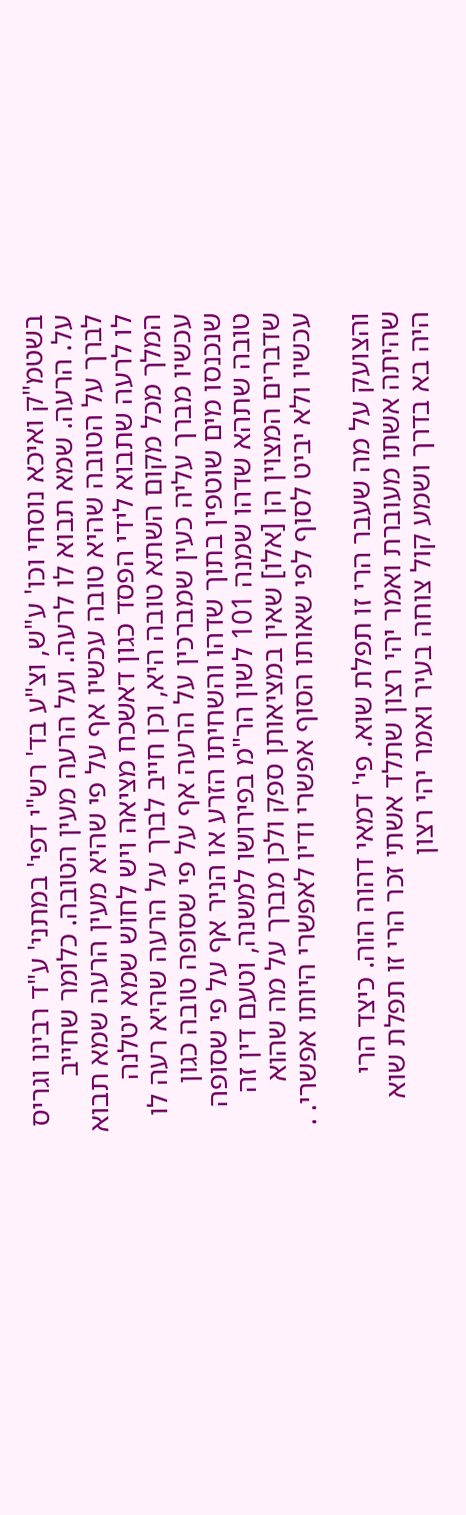בשטמ"ק ואיכא נוסחי וכו' ע"ש, וצ"ע בד' רש"י דפי' במתני' ע"ד רבינו וגריס על. הרעה. שמא תבוא לו לרעה. ועל הרעה מעין הטובה. כלומר שחייב לברך על הטובה שהיא טובה עכשיו אף על פי שהיא מעין הרעה שמא תבוא לו לרעה שתבוא לידי הפסד כגון דאשכח מציאה ויש לחוש שמא יטלנה המלך מכל מקום השתא טובה היא, וכן חייב לברך על הרעה שהיא רעה לו עכשיו מברך עליה כעין שמברכין על הרעה אף על פי שסופה טובה כגון שנכנסו מים שוטפין בתוך שדהו והשחיתו הזרע או הניר אף על פי שסופה טובה שתהא שדהו שמנה 101 לשון הר"מ בפירושו למשנה, וטעם דין זה שדברים המצוין הן [אלו] שאין במציאותן ספק ולכן מברך על מה שהוא עכשיו ולא יביט לסוף לפי שאותו הסוף אפשרי ודיו לאפשרי היותו אפשרי. .

והצועק על מה שעבר הרי זו תפלת שוא. פי' דמאי דהוה הוה. כיצד הרי שהיתה אשתו מעוברת ואמר יהי רצון שתלד אשתי זכר הרי זו תפלת שוא היה בא בדרך ושמע קול צוחה בעיר ואמר יהי רצון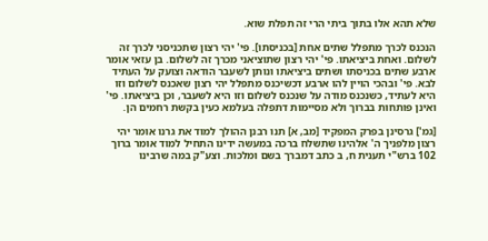שלא תהא אלו בתוך ביתי הרי זה תפלת שוא.

הנכנס לכרך מתפלל שתים אחת [בכניסתו]. פי' יהי רצון שתכניסני לכרך זה לשלום. ואחת ביציאתו. פי' יהי רצון שתוציאני מכרך זה לשלום. בן עזאי אומר ארבע שתים בכניסתו ושתים ביציאתו ונותן לשעבר הודאה וצועק על העתיד לבא. פי' ובהכי הויין להו ארבע דכשיכנס מתפלל יהי רצון שאכנס לשלום וזו היא לעתיד, כשנכנס מודה על שנכנס לשלום וזו היא לשעבר, וכן ביציאתו. פי' ואינן פותחות בברוך ולא מסיימות דתפלה בעלמא כעין בקשת רחמים הן.

[גמ'] גרסינן בפרק המפקיד [מב, א] תנו רבנן ההולך למוד את גרנו אומר יהי רצון מלפניך ה' אלהינו שתשלח ברכה במעשה ידינו התחיל למוד אומר ברוך 102 ברש"י תענית ח, ב כתב דמברך בשם ומלכות. וצע"ק במה שרבינו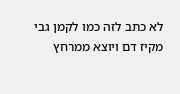לא כתב לזה כמו לקמן גבי מקיז דם ויוצא ממרחץ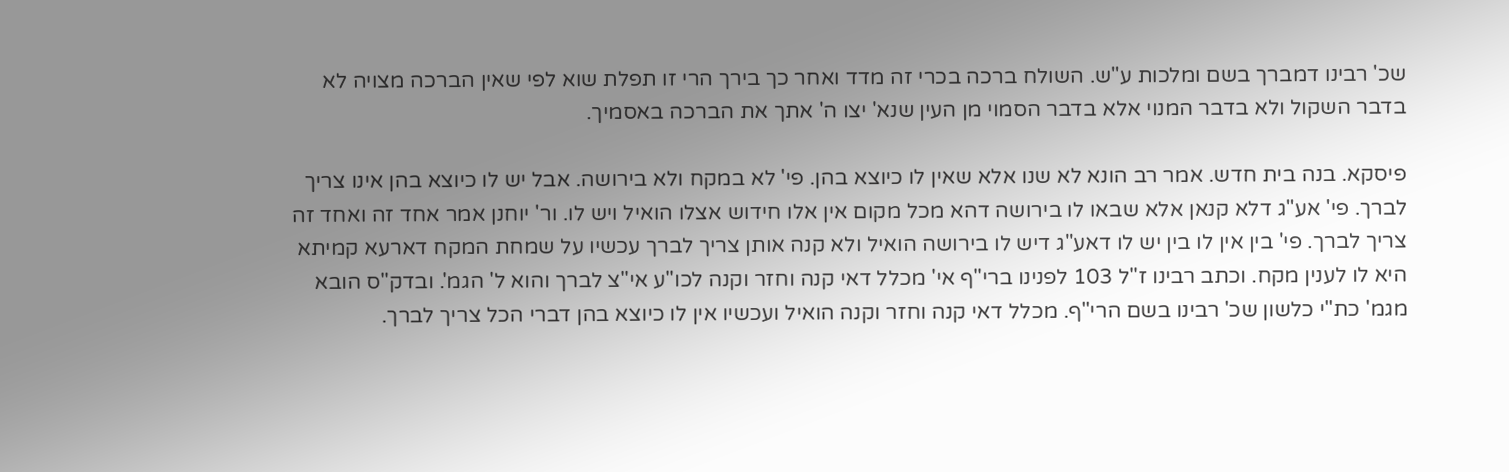שכ' רבינו דמברך בשם ומלכות ע"ש. השולח ברכה בכרי זה מדד ואחר כך בירך הרי זו תפלת שוא לפי שאין הברכה מצויה לא בדבר השקול ולא בדבר המנוי אלא בדבר הסמוי מן העין שנא' יצו ה' אתך את הברכה באסמיך.

פיסקא. בנה בית חדש. אמר רב הונא לא שנו אלא שאין לו כיוצא בהן. פי' לא במקח ולא בירושה. אבל יש לו כיוצא בהן אינו צריך לברך. פי' אע"ג דלא קנאן אלא שבאו לו בירושה דהא מכל מקום אין אלו חידוש אצלו הואיל ויש לו. ור' יוחנן אמר אחד זה ואחד זה צריך לברך. פי' בין אין לו בין יש לו דאע"ג דיש לו בירושה הואיל ולא קנה אותן צריך לברך עכשיו על שמחת המקח דארעא קמיתא היא לו לענין מקח. וכתב רבינו ז"ל 103 לפנינו ברי"ף אי' מכלל דאי קנה וחזר וקנה לכו"ע אי"צ לברך והוא ל' הגמ'. ובדק"ס הובא מגמ' כת"י כלשון שכ' רבינו בשם הרי"ף. מכלל דאי קנה וחזר וקנה הואיל ועכשיו אין לו כיוצא בהן דברי הכל צריך לברך.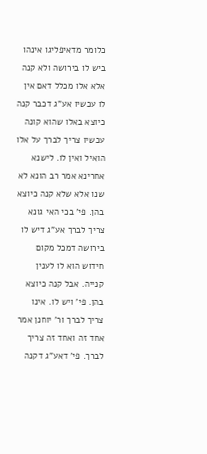כלומר מדאיפליגו אינהו ביש לו בירושה ולא קנה אלא אלו מכלל דאם אין לו עכשיו אע"ג דכבר קנה כיוצא באלו שהוא קונה עכשיו צריך לברך על אלו הואיל ואין לו. לישנא אחרינא אמר רב הונא לא שנו אלא שלא קנה כיוצא בהן. פי' בכי האי גונא צריך לברך אע"ג דיש לו בירושה דמכל מקום חידוש הוא לו לענין קנייה. אבל קנה כיוצא בהן. פי' ויש לו. אינו צריך לברך ור' יוחנן אמר אחד זה ואחד זה צריך לברך. פי' דאע"ג דקנה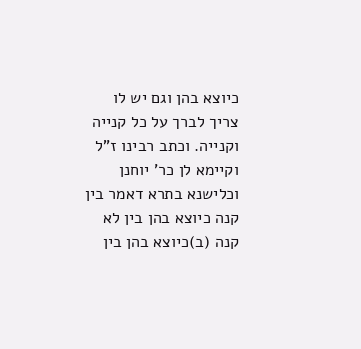כיוצא בהן וגם יש לו צריך לברך על כל קנייה וקנייה. וכתב רבינו ז"ל וקיימא לן כר' יוחנן וכלישנא בתרא דאמר בין קנה כיוצא בהן בין לא קנה (ב)כיוצא בהן בין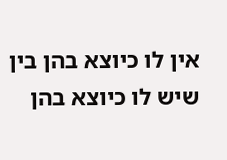אין לו כיוצא בהן בין שיש לו כיוצא בהן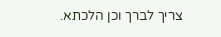צריך לברך וכן הלכתא.